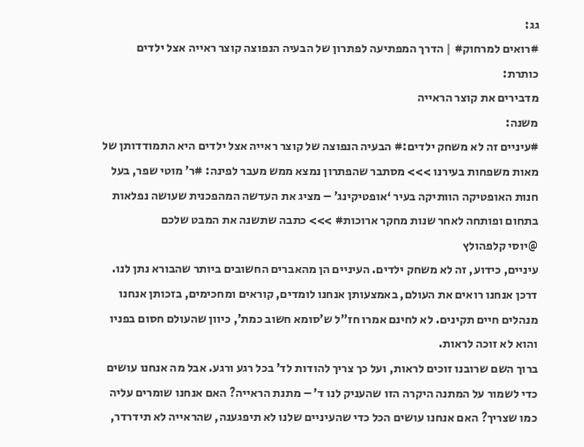גג:
#רואים למרחוק# | הדרך המפתיעה לפתרון של הבעיה הנפוצה קוצר ראייה אצל ילדים
כותרת:
מדבירים את קוצר הראייה
משנה:
#עיניים זה לא משחק ילדים:# הבעיה הנפוצה של קוצר ראייה אצל ילדים היא התמודדותן של מאות משפחות בעירנו >>> מסתבר שהפתרון נמצא ממש מעבר לפינה: #ר’ מוטי שפר, בעל חנות האופטיקה הוותיקה בעיר ‘אופטיקינג’ – מציג את העדשה המהפכנית שעושה נפלאות בתחום ופותחה לאחר שנות מחקר ארוכות# >>> כתבה שתשנה את המבט שלכם
@יוסי קלפהולץ
עיניים, כידוע, זה לא משחק ילדים. העיניים הן מהאברים החשובים ביותר שהבורא נתן לנו. דרכן אנחנו רואים את העולם, באמצעותן אנחנו לומדים, קוראים ומחכימים, בזכותן אנחנו מנהלים חיים תקינים. לא לחינם אמרו חז”ל ש’סומא חשוב כמת’, כיוון שהעולם חסום בפניו והוא לא זוכה לראות.
ברוך השם שרובנו זוכים לראות, ועל כך צריך להודות לד’ בכל רגע ורגע. אבל מה אנחנו עושים כדי לשמור על המתנה היקרה הזו שהעניק לנו ד’ – מתנת הראייה? האם אנחנו שומרים עליה כמו שצריך? האם אנחנו עושים הכל כדי שהעיניים שלנו לא תיפגענה, שהראייה לא תידרדר,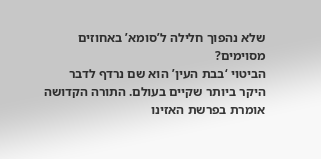שלא נהפוך חלילה ל’סומא’ באחוזים מסוימים?
הביטוי ‘בבת העין’ הוא שם נרדף לדבר היקר ביותר שקיים בעולם. התורה הקדושה אומרת בפרשת האזינו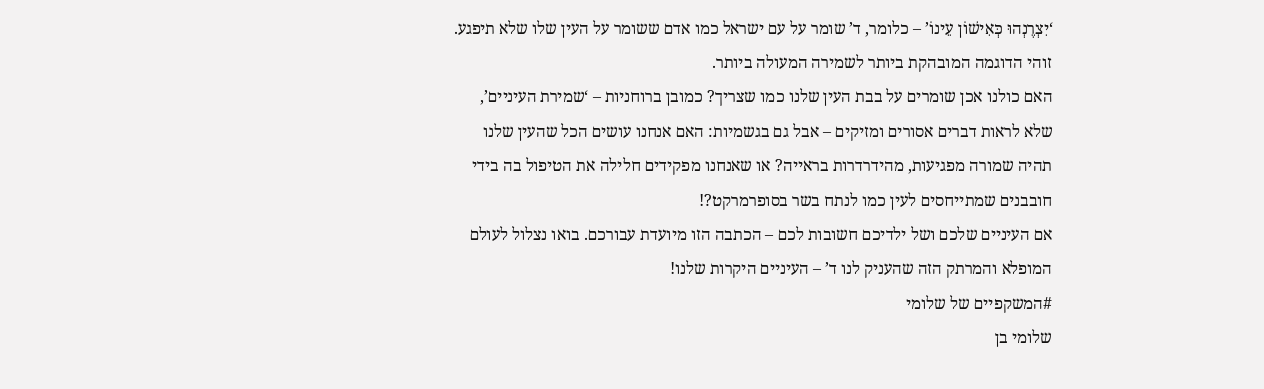‘יִצְרֶנְהוּ כְּאִישׁוֹן עֵינוֹ’ – כלומר, ד’ שומר על עם ישראל כמו אדם ששומר על העין שלו שלא תיפגע. זוהי הדוגמה המובהקת ביותר לשמירה המעולה ביותר.
האם כולנו אכן שומרים על בבת העין שלנו כמו שצריך? כמובן ברוחניות – ‘שמירת העיניים’, שלא לראות דברים אסורים ומזיקים – אבל גם בגשמיות: האם אנחנו עושים הכל שהעין שלנו תהיה שמורה מפגיעות, מהידרדרות בראייה? או שאנחנו מפקידים חלילה את הטיפול בה בידי חובבנים שמתייחסים לעין כמו לנתח בשר בסופרמרקט?!
אם העיניים שלכם ושל ילדיכם חשובות לכם – הכתבה הזו מיועדת עבורכם. בואו נצלול לעולם המופלא והמרתק הזה שהעניק לנו ד’ – העיניים היקרות שלנו!
#המשקפיים של שלומי
שלומי בן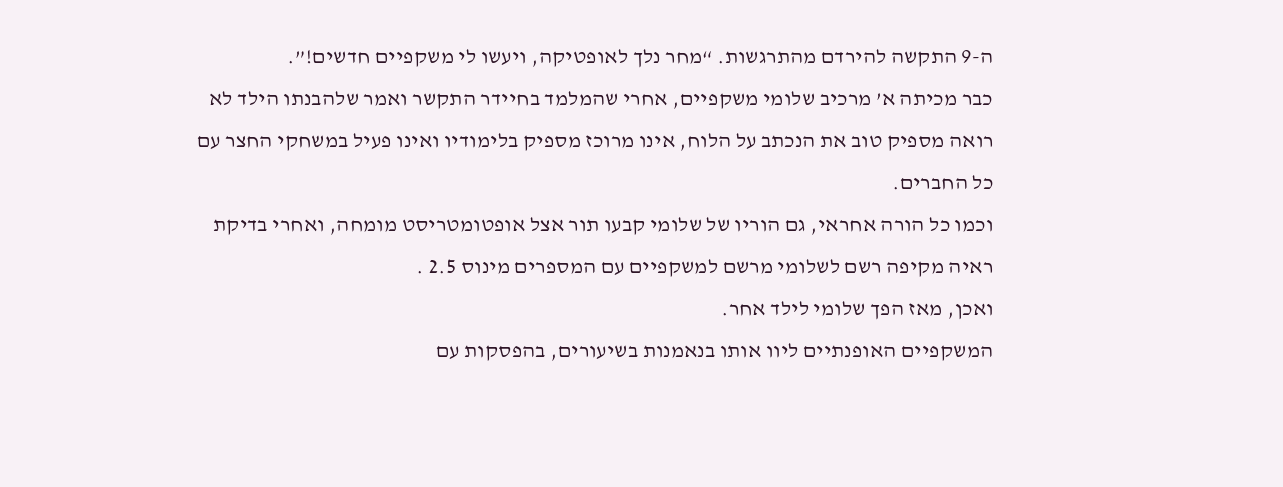ה-9 התקשה להירדם מהתרגשות. “מחר נלך לאופטיקה, ויעשו לי משקפיים חדשים!”.
כבר מכיתה א’ מרכיב שלומי משקפיים, אחרי שהמלמד בחיידר התקשר ואמר שלהבנתו הילד לא רואה מספיק טוב את הנכתב על הלוח, אינו מרוכז מספיק בלימודיו ואינו פעיל במשחקי החצר עם כל החברים.
וכמו כל הורה אחראי, גם הוריו של שלומי קבעו תור אצל אופטומטריסט מומחה, ואחרי בדיקת ראיה מקיפה רשם לשלומי מרשם למשקפיים עם המספרים מינוס 2.5 .
ואכן, מאז הפך שלומי לילד אחר.
המשקפיים האופנתיים ליוו אותו בנאמנות בשיעורים, בהפסקות עם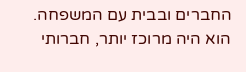החברים ובבית עם המשפחה.
הוא היה מרוכז יותר, חברותי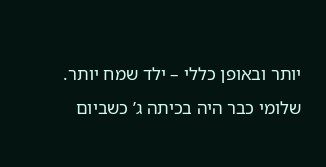יותר ובאופן כללי – ילד שמח יותר.
שלומי כבר היה בכיתה ג’ כשביום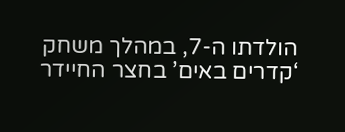הולדתו ה-7, במהלך משחק ‘קדרים באים’ בחצר החיידר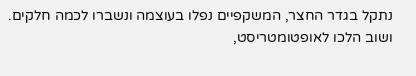נתקל בגדר החצר, המשקפיים נפלו בעוצמה ונשברו לכמה חלקים.
ושוב הלכו לאופטומטריסט,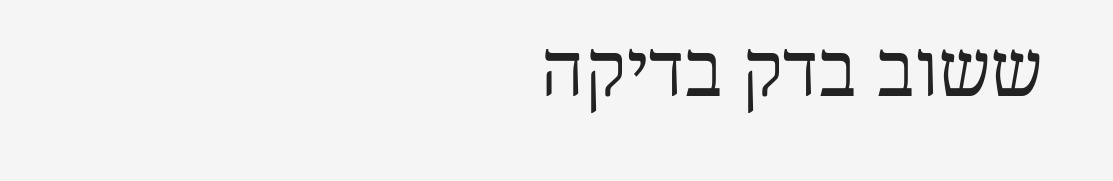ששוב בדק בדיקה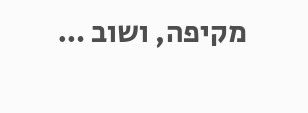מקיפה, ושוב …